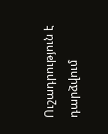Ուշադրություն է դարձվում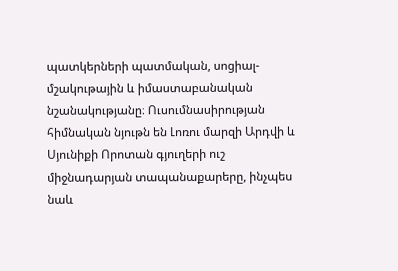պատկերների պատմական, սոցիալ-մշակութային և իմաստաբանական նշանակությանը։ Ուսումնասիրության հիմնական նյութն են Լոռու մարզի Արդվի և Սյունիքի Որոտան գյուղերի ուշ միջնադարյան տապանաքարերը, ինչպես նաև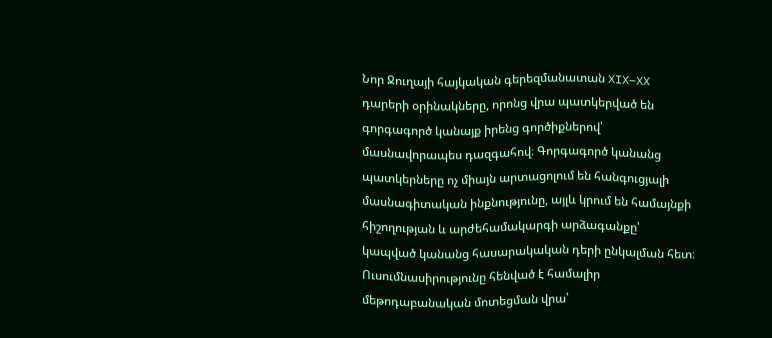Նոր Ջուղայի հայկական գերեզմանատան XIX–XX դարերի օրինակները, որոնց վրա պատկերված են գորգագործ կանայք իրենց գործիքներով՝ մասնավորապես դազգահով։ Գորգագործ կանանց պատկերները ոչ միայն արտացոլում են հանգուցյալի մասնագիտական ինքնությունը, այլև կրում են համայնքի հիշողության և արժեհամակարգի արձագանքը՝ կապված կանանց հասարակական դերի ընկալման հետ։ Ուսումնասիրությունը հենված է համալիր մեթոդաբանական մոտեցման վրա՝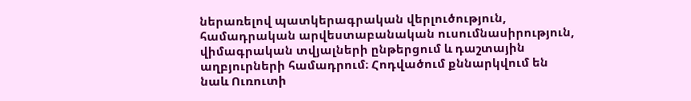ներառելով պատկերագրական վերլուծություն, համադրական արվեստաբանական ուսումնասիրություն, վիմագրական տվյալների ընթերցում և դաշտային աղբյուրների համադրում։ Հոդվածում քննարկվում են նաև Ուռուտի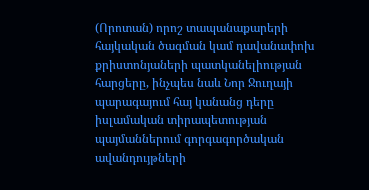(Որոտան) որոշ տապանաքարերի հայկական ծագման կամ դավանափոխ քրիստոնյաների պատկանելիության հարցերը, ինչպես նաև Նոր Ջուղայի պարագայում հայ կանանց դերը իսլամական տիրապետության պայմաններում գորգագործական ավանդույթների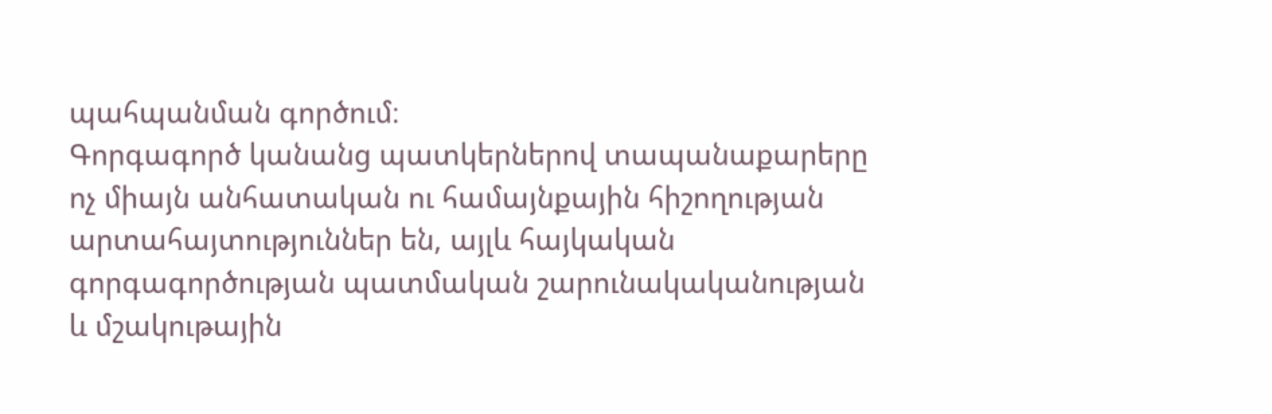պահպանման գործում։
Գորգագործ կանանց պատկերներով տապանաքարերը ոչ միայն անհատական ու համայնքային հիշողության արտահայտություններ են, այլև հայկական գորգագործության պատմական շարունակականության և մշակութային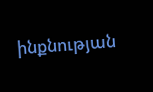ինքնության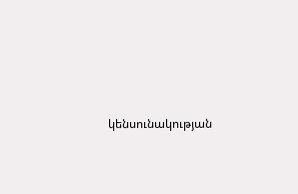կենսունակության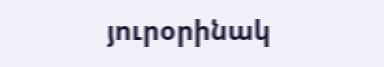յուրօրինակ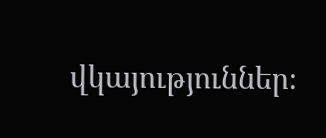վկայություններ։